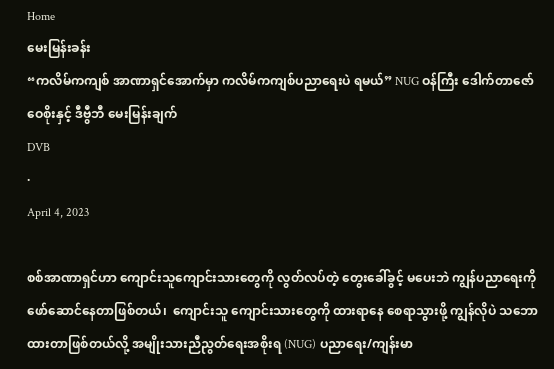Home
မေးမြန်းခန်း
“ကလိမ်ကကျစ် အာဏာရှင်အောက်မှာ ကလိမ်ကကျစ်ပညာရေးပဲ ရမယ်” NUG ဝန်ကြီး ဒေါက်တာဇော်ဝေစိုးနှင့် ဒီဗွီဘီ မေးမြန်းချက်
DVB
·
April 4, 2023

စစ်အာဏာရှင်ဟာ ကျောင်းသူကျောင်းသားတွေကို လွတ်လပ်တဲ့ တွေးခေါ်ခွင့် မပေးဘဲ ကျွန်ပညာရေးကို ဖော်ဆောင်နေတာဖြစ်တယ်၊  ကျောင်းသူ ကျောင်းသားတွေကို ထားရာနေ စေရာသွားဖို့ ကျွန်လိုပဲ သဘောထားတာဖြစ်တယ်လို့ အမျိုးသားညီညွတ်ရေးအစိုးရ (NUG) ပညာရေး/ကျန်းမာ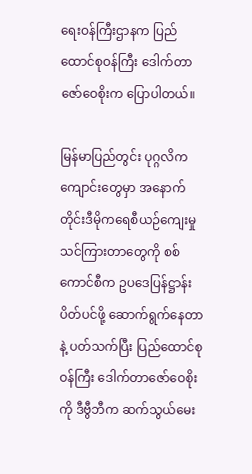ရေးဝန်ကြီးဌာနက ပြည်ထောင်စုဝန်ကြီး ဒေါက်တာဇော်ဝေစိုးက ပြောပါတယ်။

မြန်မာပြည်တွင်း ပုဂ္ဂလိက ကျောင်းတွေမှာ အနောက်တိုင်းဒီမိုကရေစီယဉ်ကျေးမှု သင်ကြားတာတွေကို စစ်ကောင်စီက ဥပဒေပြန်ဋ္ဌာန်း ပိတ်ပင်ဖို့ ဆောက်ရွက်နေတာနဲ့ ပတ်သက်ပြီး ပြည်ထောင်စုဝန်ကြီး ဒေါက်တာဇော်ဝေစိုးကို ဒီဗွီဘီက ဆက်သွယ်မေး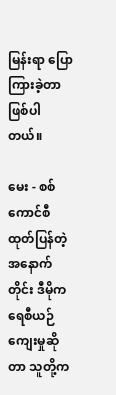မြန်းရာ ပြောကြားခဲ့တာ ဖြစ်ပါတယ်။

မေး - စစ်ကောင်စီ ထုတ်ပြန်တဲ့ အနောက်တိုင်း ဒီမိုကရေစီယဉ်ကျေးမှုဆိုတာ သူတို့က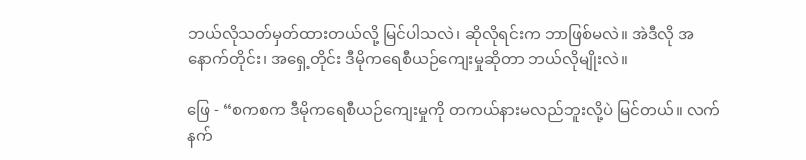ဘယ်လိုသတ်မှတ်ထားတယ်လို့ မြင်ပါသလဲ၊ ဆိုလိုရင်းက ဘာဖြစ်မလဲ။ အဲဒီလို အနောက်တိုင်း၊ အရှေ့တိုင်း ဒီမိုကရေစီယဉ်ကျေးမှုဆိုတာ ဘယ်လိုမျိုးလဲ။

ဖြေ - “စကစက ဒီမိုကရေစီယဉ်ကျေးမှုကို တကယ်နားမလည်ဘူးလို့ပဲ မြင်တယ်။ လက်နက်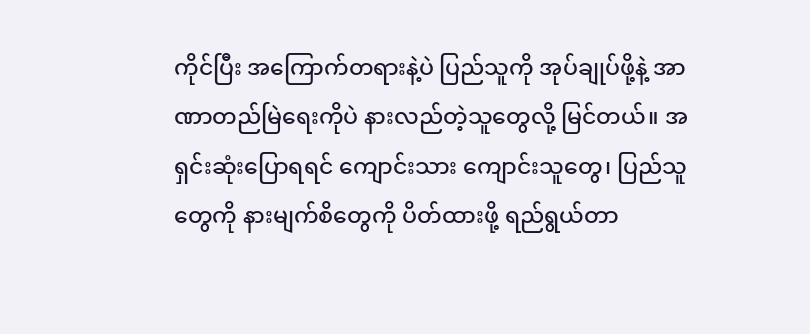ကိုင်ပြီး အကြောက်တရားနဲ့ပဲ ပြည်သူကို အုပ်ချုပ်ဖို့နဲ့ အာဏာတည်မြဲရေးကိုပဲ နားလည်တဲ့သူတွေလို့ မြင်တယ်။ အရှင်းဆုံးပြောရရင် ကျောင်းသား ကျောင်းသူတွေ၊ ပြည်သူတွေကို နားမျက်စိတွေကို ပိတ်ထားဖို့ ရည်ရွယ်တာ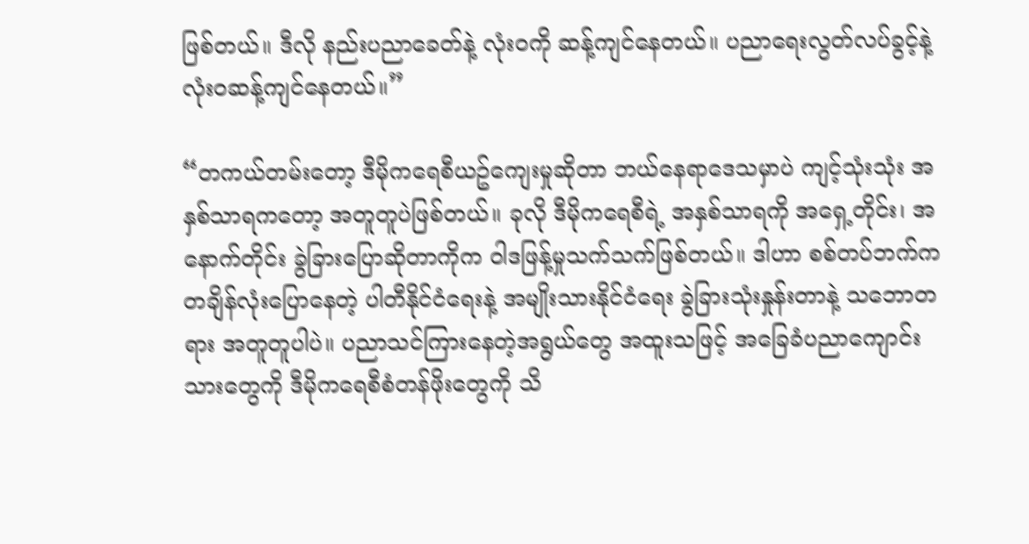ဖြစ်တယ်။ ဒီလို နည်းပညာခေတ်နဲ့ လုံးဝကို ဆန့်ကျင်နေတယ်။ ပညာရေးလွတ်လပ်ခွင့်နဲ့ လုံးဝဆန့်ကျင်နေတယ်။”

“တကယ်တမ်းတော့ ဒီမိုကရေစီယဥ်ကျေးမှုဆိုတာ ဘယ်နေရာဒေသမှာပဲ ကျင့်သုံးသုံး အနှစ်သာရကတော့ အတူတူပဲဖြစ်တယ်။ ခုလို ဒီမိုကရေစီရဲ့ အနှစ်သာရကို အရှေ့တိုင်း၊ အနောက်တိုင်း ခွဲခြားပြောဆိုတာကိုက ဝါဒဖြန့်မှုသက်သက်ဖြစ်တယ်။ ဒါဟာ စစ်တပ်ဘက်က တချိန်လုံးပြောနေတဲ့ ပါတီနိုင်ငံရေးနဲ့ အမျိုးသားနိုင်ငံရေး ခွဲခြားသုံးနှုန်းတာနဲ့ သဘောတရား အတူတူပါပဲ။ ပညာသင်ကြားနေတဲ့အရွယ်တွေ အထူးသဖြင့် အခြေခံပညာကျောင်းသားတွေကို ဒီမိုကရေစီစံတန်ဖိုးတွေကို သိ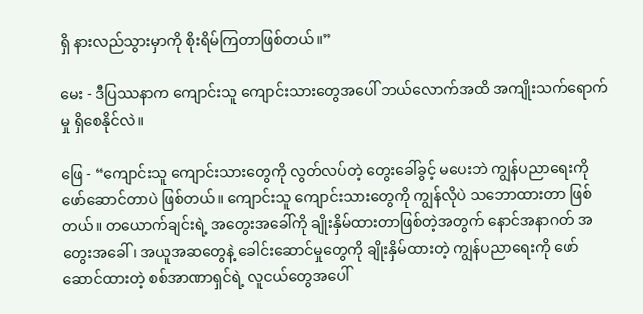ရှိ နားလည်သွားမှာကို စိုးရိမ်ကြတာဖြစ်တယ်။”

မေး - ဒီပြဿနာက ကျောင်းသူ ကျောင်းသားတွေအပေါ် ဘယ်လောက်အထိ အကျိုးသက်ရောက်မှု ရှိစေနိုင်လဲ။

ဖြေ - “ကျောင်းသူ ကျောင်းသားတွေကို လွတ်လပ်တဲ့ တွေးခေါ်ခွင့် မပေးဘဲ ကျွန်ပညာရေးကို ဖော်ဆောင်တာပဲ ဖြစ်တယ်။ ကျောင်းသူ ကျောင်းသားတွေကို ကျွန်လိုပဲ သဘောထားတာ ဖြစ်တယ်။ တယောက်ချင်းရဲ့ အတွေးအခေါ်ကို ချိုးနှိမ်ထားတာဖြစ်တဲ့အတွက် နောင်အနာဂတ် အတွေးအခေါ်၊ အယူအဆတွေနဲ့ ခေါင်းဆောင်မှုတွေကို ချိုးနှိမ်ထားတဲ့ ကျွန်ပညာရေးကို ဖော်ဆောင်ထားတဲ့ စစ်အာဏာရှင်ရဲ့ လူငယ်တွေအပေါ်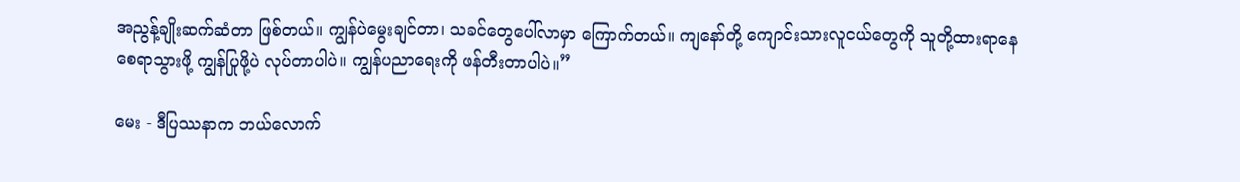အညွန့်ချိုးဆက်ဆံတာ ဖြစ်တယ်။ ကျွန်ပဲမွေးချင်တာ၊ သခင်တွေပေါ်လာမှာ ကြောက်တယ်။ ကျနော်တို့ ကျောင်းသားလူငယ်တွေကို သူတို့ထားရာနေ စေရာသွားဖို့ ကျွန်ပြုဖို့ပဲ လုပ်တာပါပဲ။ ကျွန်ပညာရေးကို ဖန်တီးတာပါပဲ။”

မေး - ဒီပြဿနာက ဘယ်လောက်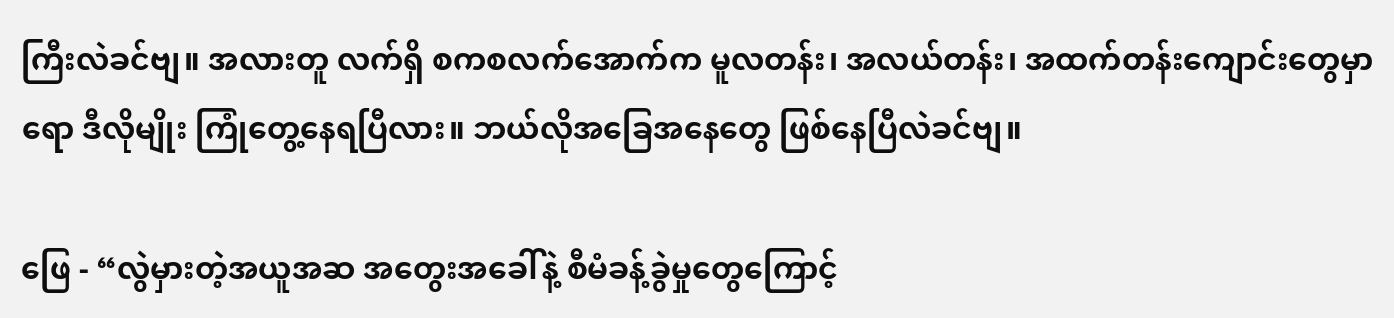ကြီးလဲခင်ဗျ။ အလားတူ လက်ရှိ စကစလက်အောက်က မူလတန်း၊ အလယ်တန်း၊ အထက်တန်းကျောင်းတွေမှာရော ဒီလိုမျိုး ကြုံတွေ့နေရပြီလား။ ဘယ်လိုအခြေအနေတွေ ဖြစ်နေပြီလဲခင်ဗျ။

ဖြေ - “လွဲမှားတဲ့အယူအဆ အတွေးအခေါ်နဲ့ စီမံခန့်ခွဲမှုတွေကြောင့်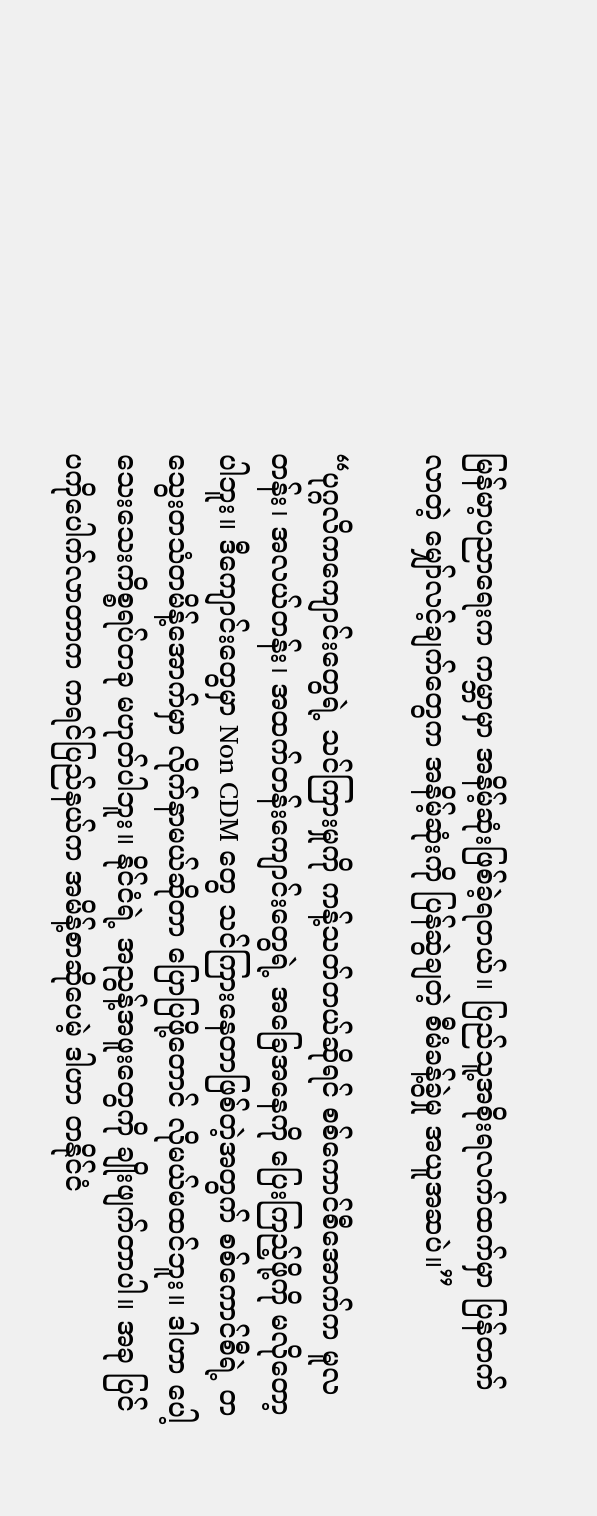မြန်မာ့ပညာရေးက ကမ္ဘာမှာ အနိမ့်ဆုံးဖြစ်ခဲ့ရတယ်။ ပြည်သူ့အစိုးရလက်ထက်မှာ ပြန်တက်လာတဲ့ မျှော်လင့်ချက်တွေက အနိမ့်ဆုံးကို ပြန်ဆွဲချတဲ့ စီမံခန့်ခွဲမှု အယူအဆပဲ။”

“ပုဂ္ဂလိကကျောင်းတွေရဲ့ သင်ကြားမှုကို ကန့်သတ်တယ်ဆိုရင် စစ်ကောင်စီအောက်က မူလတန်း၊ အလယ်တန်း၊ အထက်တန်းကျောင်းတွေရဲ့ အခြေအနေကို ပြေးကြည့်ဖို့ကို မလိုတော့ပါဘူး။ ဒီကျောင်းတွေမှာ Non CDM တွေ သင်ကြားနေတာဖြစ်တဲ့အတွက် စစ်ကောင်စီရဲ့ တသွေးတသံတမိန့်အောက်မှာ လိုက်နာမယ်ဆိုတာ ပြောပြဖို့တောင် လိုမယ်မထင်ဘူး။ ဒါဟာ ပေါ့သေးသေးကိစ္စရပ်တခု မဟုတ်ပါဘူး။ နိုင်ငံရဲ့ အညွန့်အဖူးတွေကို ချိုးဖျက်တာပါ။ အခု ပြင်ပကိုပေါက်လာတာက ကရင်ပြည်နယ်က အမိန့်စာဆိုပေမဲ့ ဒါဟာ တနိုင်ငံ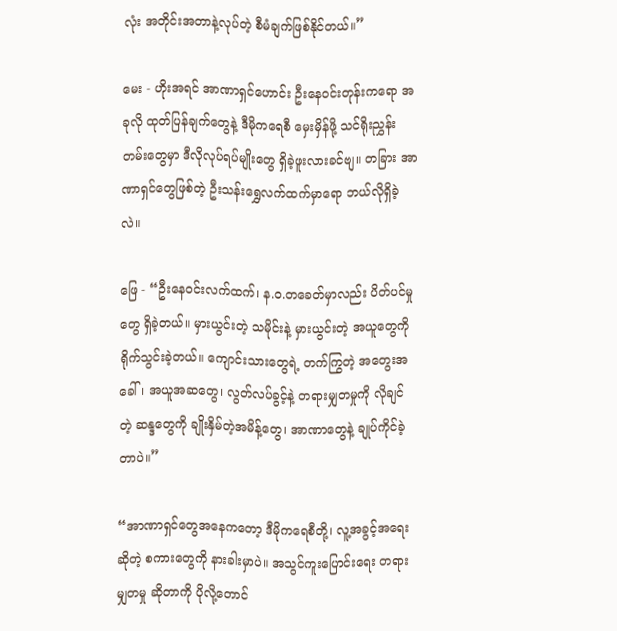လုံး အတိုင်းအတာနဲ့လုပ်တဲ့ စီမံချက်ဖြစ်နိုင်တယ်။”

မေး - ဟိုးအရင် အာဏာရှင်ဟောင်း ဦးနေဝင်းတုန်းကရော အခုလို ထုတ်ပြန်ချက်တွေနဲ့ ဒီမိုကရေစီ မှေးမှိန်ဖို့ သင်ရိုးညွှန်းတမ်းတွေမှာ ဒီလိုလုပ်ရပ်မျိုးတွေ ရှိခဲ့ဖူးလားခင်ဗျ။ တခြား အာဏာရှင်တွေဖြစ်တဲ့ ဦးသန်းရွှေလက်ထက်မှာရော ဘယ်လိုရှိခဲ့လဲ။

ဖြေ - “ဦးနေဝင်းလက်ထက်၊ န.ဝ.တခေတ်မှာလည်း ပိတ်ပင်မှုတွေ ရှိခဲ့တယ်။ မှားယွင်းတဲ့ သမိုင်းနဲ့ မှားယွင်းတဲ့ အယူတွေကို ရိုက်သွင်းခဲ့တယ်။ ကျောင်းသားတွေရဲ့ တက်ကြွတဲ့ အတွေးအခေါ်၊ အယူအဆတွေ၊ လွတ်လပ်ခွင့်နဲ့ တရားမျှတမှုကို လိုချင်တဲ့ ဆန္ဒတွေကို ချိုးနှိမ်တဲ့အမိန့်တွေ၊ အာဏာတွေနဲ့ ချုပ်ကိုင်ခဲ့တာပဲ။”

“အာဏာရှင်တွေအနေကတော့ ဒီမိုကရေစီတို့၊ လူ့အခွင့်အရေးဆိုတဲ့ စကားတွေကို နားခါးမှာပဲ။ အသွင်ကူးပြောင်းရေး တရားမျှတမှု ဆိုတာကို ပိုလို့တောင်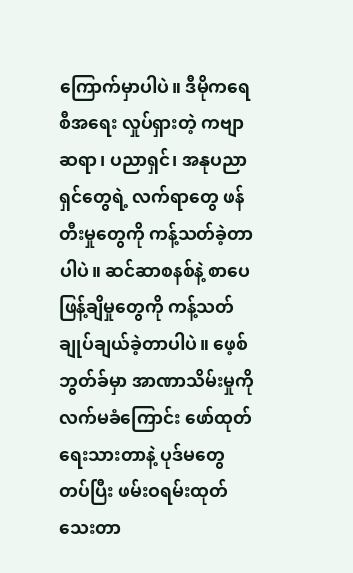ကြောက်မှာပါပဲ။ ဒီမိုကရေစီအရေး လှုပ်ရှားတဲ့ ကဗျာဆရာ၊ ပညာရှင်၊ အနုပညာရှင်တွေရဲ့ လက်ရာတွေ ဖန်တီးမှုတွေကို ကန့်သတ်ခဲ့တာပါပဲ။ ဆင်ဆာစနစ်နဲ့ စာပေဖြန့်ချိမှုတွေကို ကန့်သတ်ချုပ်ချယ်ခဲ့တာပါပဲ။ ဖေ့စ်ဘွတ်ခ်မှာ အာဏာသိမ်းမှုကို လက်မခံကြောင်း ဖော်ထုတ်ရေးသားတာနဲ့ ပုဒ်မတွေတပ်ပြီး ဖမ်းဝရမ်းထုတ်သေးတာ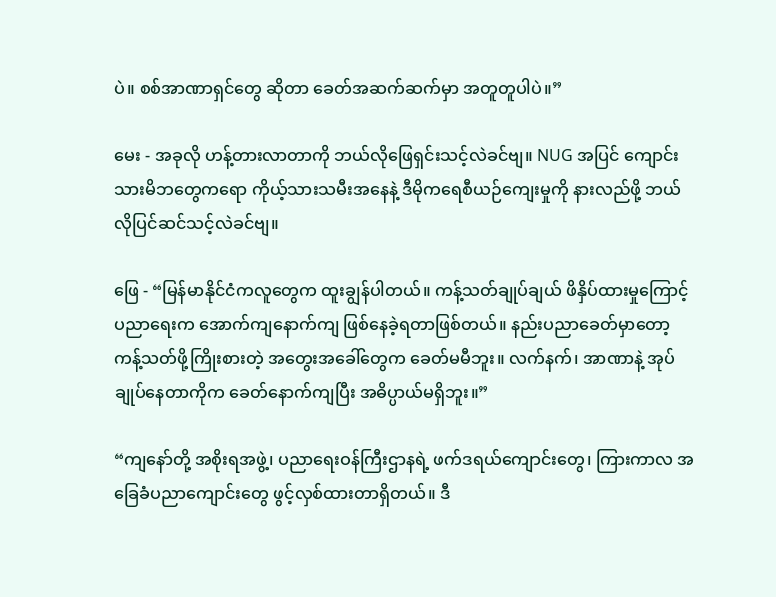ပဲ။ စစ်အာဏာရှင်တွေ ဆိုတာ ခေတ်အဆက်ဆက်မှာ အတူတူပါပဲ။”

မေး - အခုလို ဟန့်တားလာတာကို ဘယ်လိုဖြေရှင်းသင့်လဲခင်ဗျ။ NUG အပြင် ကျောင်းသားမိဘတွေကရော ကိုယ့်သားသမီးအနေနဲ့ ဒီမိုကရေစီယဉ်ကျေးမှုကို နားလည်ဖို့ ဘယ်လိုပြင်ဆင်သင့်လဲခင်ဗျ။

ဖြေ - “မြန်မာနိုင်ငံကလူတွေက ထူးချွန်ပါတယ်။ ကန့်သတ်ချုပ်ချယ် ဖိနှိပ်ထားမှုကြောင့် ပညာရေးက အောက်ကျနောက်ကျ ဖြစ်နေခဲ့ရတာဖြစ်တယ်။ နည်းပညာခေတ်မှာတော့ ကန့်သတ်ဖို့ကြိုးစားတဲ့ အတွေးအခေါ်တွေက ခေတ်မမီဘူး။ လက်နက်၊ အာဏာနဲ့ အုပ်ချုပ်နေတာကိုက ခေတ်နောက်ကျပြီး အဓိပ္ပာယ်မရှိဘူး။”

“ကျနော်တို့ အစိုးရအဖွဲ့၊ ပညာရေးဝန်ကြီးဌာနရဲ့ ဖက်ဒရယ်ကျောင်းတွေ၊ ကြားကာလ အခြေခံပညာကျောင်းတွေ ဖွင့်လှစ်ထားတာရှိတယ်။ ဒီ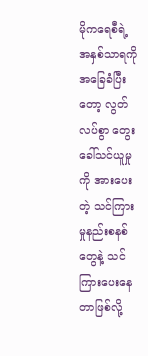မိုကရေစီရဲ့ အနှစ်သာရကို အခြေခံပြီးတော့ လွတ်လပ်စွာ တွေးခေါ်သင်ယူမှုကို အားပေးတဲ့ သင်ကြားမှုနည်းစနစ်တွေနဲ့ သင်ကြားပေးနေတာဖြစ်လို့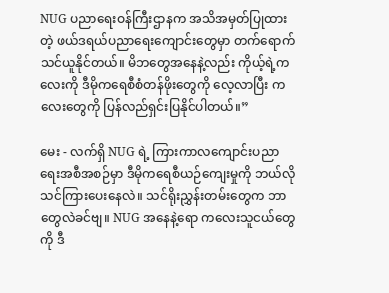NUG ပညာရေးဝန်ကြီးဌာနက အသိအမှတ်ပြုထားတဲ့ ဖယ်ဒရယ်ပညာရေးကျောင်းတွေမှာ တက်ရောက်သင်ယူနိုင်တယ်။ မိဘတွေအနေနဲ့လည်း ကိုယ့်ရဲ့ကလေးကို ဒီမိုကရေစီစံတန်ဖိုးတွေကို လေ့လာပြီး ကလေးတွေကို ပြန်လည်ရှင်းပြနိုင်ပါတယ်။”

မေး - လက်ရှိ NUG ရဲ့ ကြားကာလကျောင်းပညာရေးအစီအစဉ်မှာ ဒီမိုကရေစီယဉ်ကျေးမှုကို ဘယ်လိုသင်ကြားပေးနေလဲ။ သင်ရိုးညွှန်းတမ်းတွေက ဘာတွေလဲခင်ဗျ။ NUG အနေနဲ့ရော ကလေးသူငယ်တွေကို ဒီ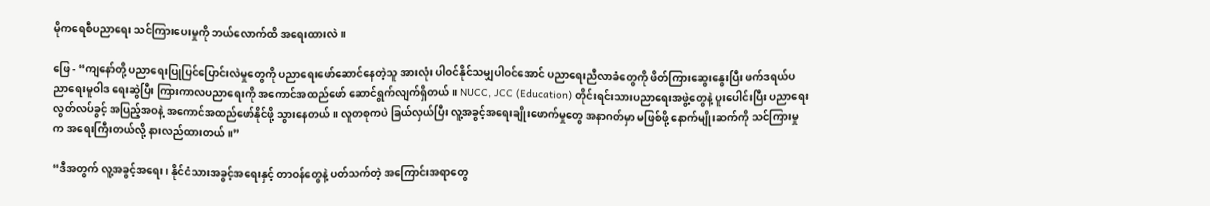မိုကရေစီပညာရေး သင်ကြားပေးမှုကို ဘယ်လောက်ထိ အရေးထားလဲ။

ဖြေ - “ကျနော်တို့ ပညာရေးပြုပြင်ပြောင်းလဲမှုတွေကို ပညာရေးဖော်ဆောင်နေတဲ့သူ အားလုံး ပါဝင်နိုင်သမျှပါဝင်အောင် ပညာရေးညီလာခံတွေကို ဖိတ်ကြားဆွေးနွေးပြီး ဖက်ဒရယ်ပညာရေးမူဝါဒ ရေးဆွဲပြီး ကြားကာလပညာရေးကို အကောင်အထည်ဖော် ဆောင်ရွက်လျက်ရှိတယ်။ NUCC, JCC (Education) တိုင်းရင်းသားပညာရေးအဖွဲ့တွေနဲ့ ပူးပေါင်းပြီး ပညာရေးလွတ်လပ်ခွင့် အပြည့်အဝနဲ့ အကောင်အထည်ဖော်နိုင်ဖို့ သွားနေတယ်။ လူတစုကပဲ ခြယ်လှယ်ပြီး လူ့အခွင့်အရေးချိုးဖောက်မှုတွေ အနာဂတ်မှာ မဖြစ်ဖို့ နောက်မျိုးဆက်ကို သင်ကြားမှုက အရေးကြီးတယ်လို့ နားလည်ထားတယ်။”

“ဒီအတွက် လူ့အခွင့်အရေး၊ နိုင်ငံသားအခွင့်အရေးနှင့် တာဝန်တွေနဲ့ ပတ်သက်တဲ့ အကြောင်းအရာတွေ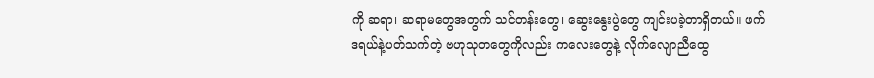ကို ဆရာ၊ ဆရာမတွေအတွက် သင်တန်းတွေ၊ ဆွေးနွေးပွဲတွေ ကျင်းပခဲ့တာရှိတယ်။ ဖက်ဒရယ်နဲ့ပတ်သက်တဲ့ ဗဟုသုတတွေကိုလည်း ကလေးတွေနဲ့ လိုက်လျောညီထွေ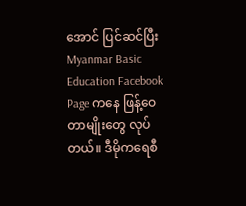အောင် ပြင်ဆင်ပြီး Myanmar Basic Education Facebook Page ကနေ ဖြန့်ဝေတာမျိုးတွေ လုပ်တယ်။ ဒီမိုကရေစီ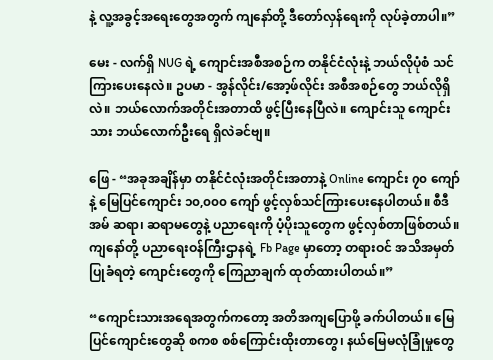နဲ့ လူ့အခွင့်အရေးတွေအတွက် ကျနော်တို့ ဒီတော်လှန်ရေးကို လုပ်ခဲ့တာပါ။”

မေး - လက်ရှိ NUG ရဲ့ ကျောင်းအစီအစဉ်က တနိုင်ငံလုံးနဲ့ ဘယ်လိုပုံစံ သင်ကြားပေးနေလဲ။ ဥပမာ - အွန်လိုင်း/အော့ဖ်လိုင်း အစီအစဉ်တွေ ဘယ်လိုရှိလဲ။ ဘယ်လောက်အတိုင်းအတာထိ ဖွင့်ပြီးနေပြီလဲ။ ကျောင်းသူ ကျောင်းသား ဘယ်လောက်ဦးရေ ရှိလဲခင်ဗျ။

ဖြေ - “အခုအချိန်မှာ တနိုင်ငံလုံးအတိုင်းအတာနဲ့ Online ကျောင်း ၇၀ ကျော်နဲ့ မြေပြင်ကျောင်း ၁၀,၀၀၀ ကျော် ဖွင့်လှစ်သင်ကြားပေးနေပါတယ်။ စီဒီအမ် ဆရာ၊ ဆရာမတွေနဲ့ ပညာရေးကို ပံ့ပိုးသူတွေက ဖွင့်လှစ်တာဖြစ်တယ်။ ကျနော်တို့ ပညာရေးဝန်ကြီးဌာနရဲ့ Fb Page မှာတော့ တရားဝင် အသိအမှတ်ပြုခံရတဲ့ ကျောင်းတွေကို ကြေညာချက် ထုတ်ထားပါတယ်။”

“ကျောင်းသားအရေအတွက်ကတော့ အတိအကျပြောဖို့ ခက်ပါတယ်။ မြေပြင်ကျောင်းတွေဆို စကစ စစ်ကြောင်းထိုးတာတွေ၊ နယ်မြေမလုံခြုံမှုတွေ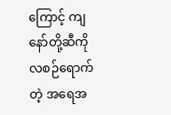ကြောင့် ကျနော်တို့ဆီကို လစဉ်ရောက်တဲ့ အရေအ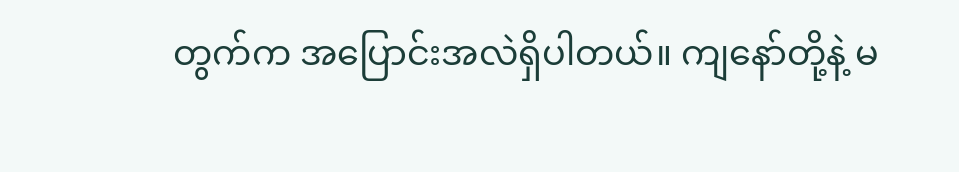တွက်က အပြောင်းအလဲရှိပါတယ်။ ကျနော်တို့နဲ့ မ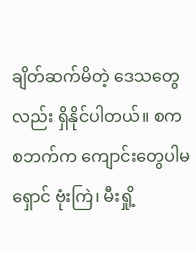ချိတ်ဆက်မိတဲ့ ဒေသတွေလည်း ရှိနိုင်ပါတယ်။ စကစဘက်က ကျောင်းတွေပါမရှောင် ဗုံးကြဲ၊ မီးရှို့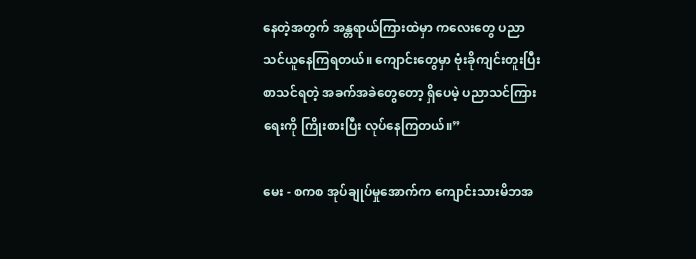နေတဲ့အတွက် အန္တရာယ်ကြားထဲမှာ ကလေးတွေ ပညာသင်ယူနေကြရတယ်။ ကျောင်းတွေမှာ ဗုံးခိုကျင်းတူးပြီး စာသင်ရတဲ့ အခက်အခဲတွေတော့ ရှိပေမဲ့ ပညာသင်ကြားရေးကို ကြိုးစားပြီး လုပ်နေကြတယ်။”

မေး - စကစ အုပ်ချုပ်မှုအောက်က ကျောင်းသားမိဘအ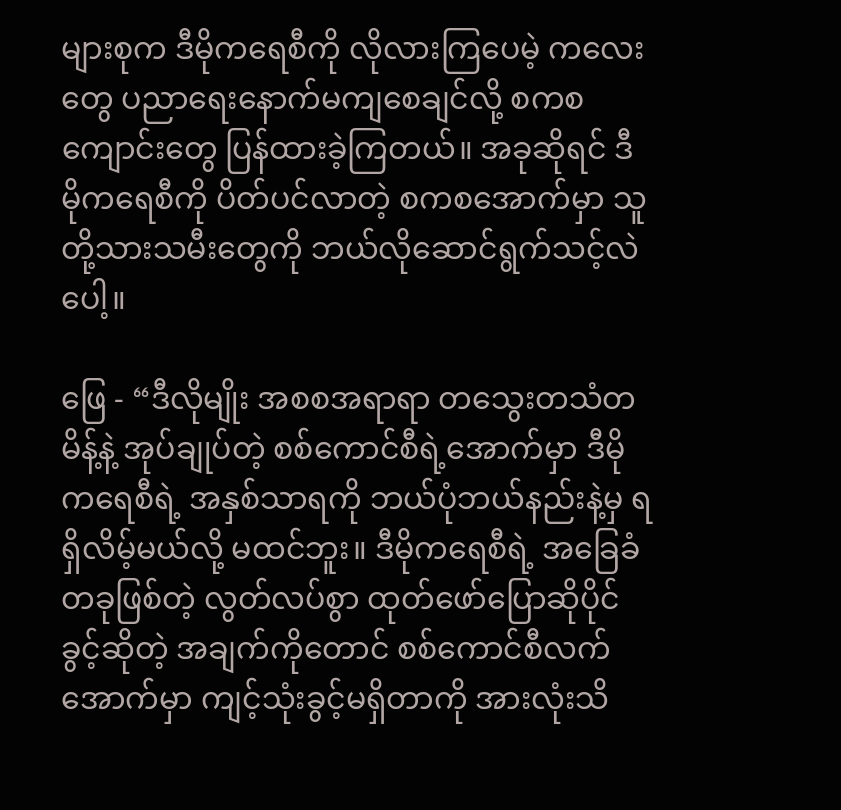များစုက ဒီမိုကရေစီကို လိုလားကြပေမဲ့ ကလေးတွေ ပညာရေးနောက်မကျစေချင်လို့ စကစကျောင်းတွေ ပြန်ထားခဲ့ကြတယ်။ အခုဆိုရင် ဒီမိုကရေစီကို ပိတ်ပင်လာတဲ့ စကစအောက်မှာ သူတို့သားသမီးတွေကို ဘယ်လိုဆောင်ရွက်သင့်လဲပေါ့။

ဖြေ - “ဒီလိုမျိုး အစစအရာရာ တသွေးတသံတမိန့်နဲ့ အုပ်ချုပ်တဲ့ စစ်ကောင်စီရဲ့အောက်မှာ ဒီမိုကရေစီရဲ့ အနှစ်သာရကို ဘယ်ပုံဘယ်နည်းနဲ့မှ ရရှိလိမ့်မယ်လို့ မထင်ဘူး။ ဒီမိုကရေစီရဲ့ အခြေခံတခုဖြစ်တဲ့ လွတ်လပ်စွာ ထုတ်ဖော်ပြောဆိုပိုင်ခွင့်ဆိုတဲ့ အချက်ကိုတောင် စစ်ကောင်စီလက်အောက်မှာ ကျင့်သုံးခွင့်မရှိတာကို အားလုံးသိ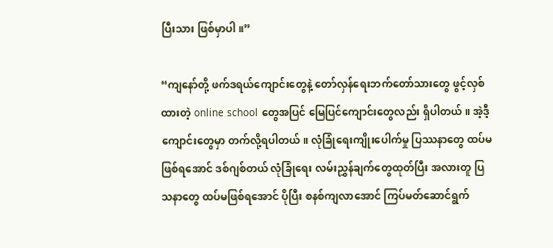ပြီးသား ဖြစ်မှာပါ။”

“ကျနော်တို့ ဖက်ဒရယ်ကျောင်းတွေနဲ့ တော်လှန်ရေးဘက်တော်သားတွေ ဖွင့်လှစ်ထားတဲ့ online school တွေအပြင် မြေပြင်ကျောင်းတွေလည်း ရှိပါတယ်။ အဲ့ဒီ့ကျောင်းတွေမှာ တက်လို့ရပါတယ်။ လုံခြုံရေးကျိုးပေါက်မှု ပြဿနာတွေ ထပ်မဖြစ်ရအောင် ဒစ်ဂျစ်တယ် လုံခြုံရေး လမ်းညွှန်ချက်တွေထုတ်ပြီး အလားတူ ပြသနာတွေ ထပ်မဖြစ်ရအောင် ပိုပြီး စနစ်ကျလာအောင် ကြပ်မတ်ဆောင်ရွက်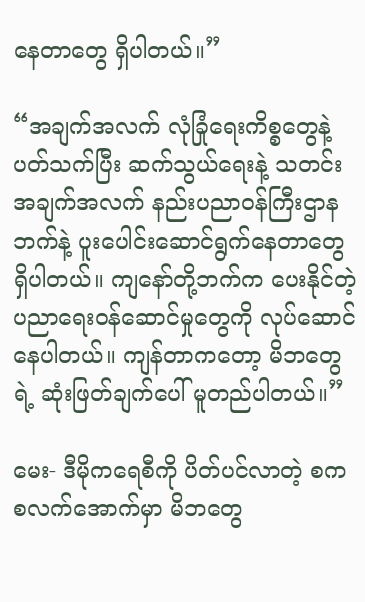နေတာတွေ ရှိပါတယ်။”

“အချက်အလက် လုံခြုံရေးကိစ္စတွေနဲ့ ပတ်သက်ပြီး ဆက်သွယ်ရေးနဲ့ သတင်းအချက်အလက် နည်းပညာဝန်ကြီးဌာနဘက်နဲ့ ပူးပေါင်းဆောင်ရွက်နေတာတွေ ရှိပါတယ်။ ကျနော်တို့ဘက်က ပေးနိုင်တဲ့ ပညာရေးဝန်ဆောင်မှုတွေကို လုပ်ဆောင်နေပါတယ်။ ကျန်တာကတော့ မိဘတွေရဲ့ ဆုံးဖြတ်ချက်ပေါ် မူတည်ပါတယ်။”

မေး- ဒီမိုကရေစီကို ပိတ်ပင်လာတဲ့ စကစလက်အောက်မှာ မိဘတွေ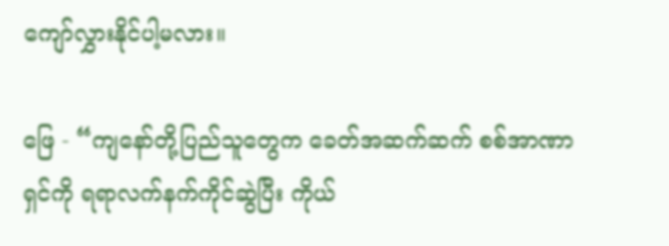ကျော်လွှားနိုင်ပါ့မလား။

ဖြေ - “ကျနော်တို့ပြည်သူတွေက ခေတ်အဆက်ဆက် စစ်အာဏာရှင်ကို ရရာလက်နက်ကိုင်ဆွဲပြီး ကိုယ်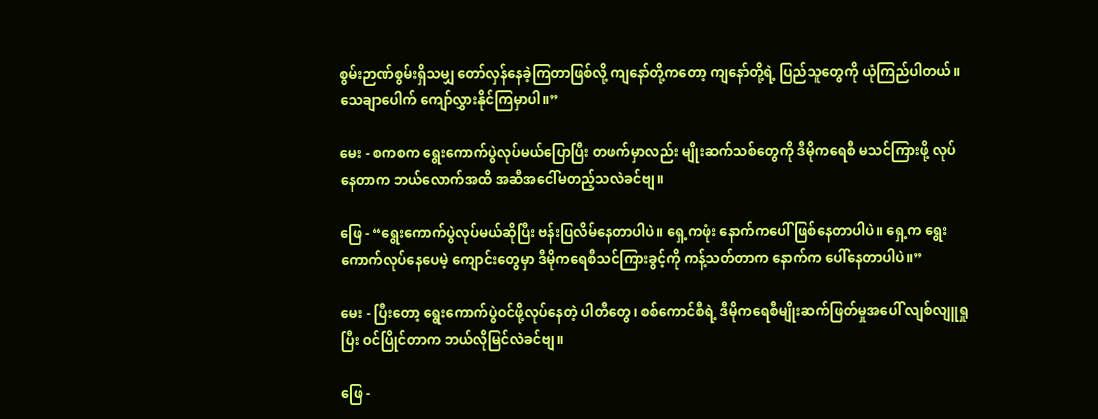စွမ်းဉာဏ်စွမ်းရှိသမျှ တော်လှန်နေခဲ့ကြတာဖြစ်လို့ ကျနော်တို့ကတော့ ကျနော်တို့ရဲ့ ပြည်သူတွေကို ယုံကြည်ပါတယ်။ သေချာပေါက် ကျော်လွှားနိုင်ကြမှာပါ။”

မေး - စကစက ရွေးကောက်ပွဲလုပ်မယ်ပြောပြီး တဖက်မှာလည်း မျိုးဆက်သစ်တွေကို ဒီမိုကရေစီ မသင်ကြားဖို့ လုပ်နေတာက ဘယ်လောက်အထိ အဆီအငေါ်မတည့်သလဲခင်ဗျ။

ဖြေ - “ရွေးကောက်ပွဲလုပ်မယ်ဆိုပြီး ဗန်းပြလိမ်နေတာပါပဲ။ ရှေ့ကဖုံး နောက်ကပေါ် ဖြစ်နေတာပါပဲ။ ရှေ့က ရွေးကောက်လုပ်နေပေမဲ့ ကျောင်းတွေမှာ ဒီမိုကရေစီသင်ကြားခွင့်ကို ကန့်သတ်တာက နောက်က ပေါ်နေတာပါပဲ။”

မေး - ပြီးတော့ ရွေးကောက်ပွဲဝင်ဖို့လုပ်နေတဲ့ ပါတီတွေ၊ စစ်ကောင်စီရဲ့ ဒီမိုကရေစီမျိုးဆက်ဖြတ်မှုအပေါ် လျစ်လျူရှုပြီး ဝင်ပြိုင်တာက ဘယ်လိုမြင်လဲခင်ဗျ။

ဖြေ -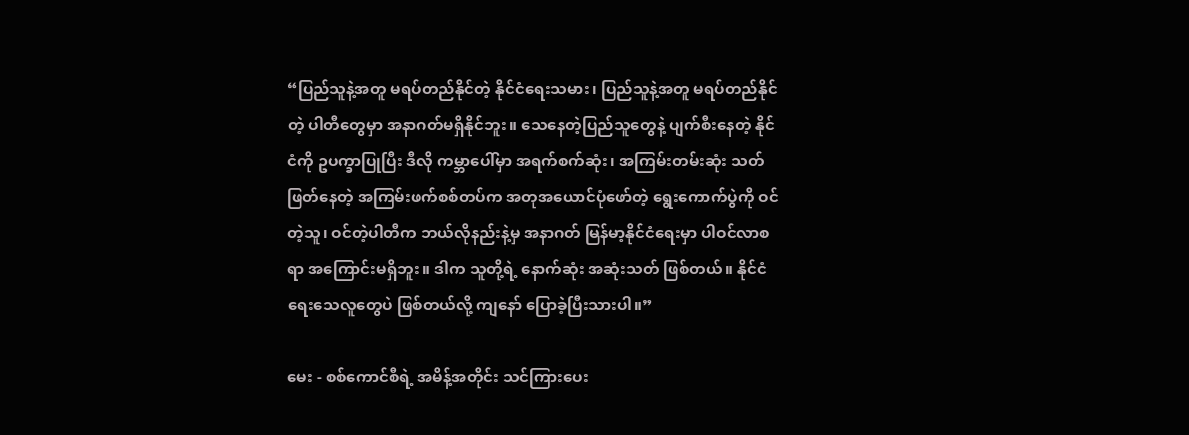“ပြည်သူနဲ့အတူ မရပ်တည်နိုင်တဲ့ နိုင်ငံရေးသမား၊ ပြည်သူနဲ့အတူ မရပ်တည်နိုင်တဲ့ ပါတီတွေမှာ အနာဂတ်မရှိနိုင်ဘူး။ သေနေတဲ့ပြည်သူတွေနဲ့ ပျက်စီးနေတဲ့ နိုင်ငံကို ဥပက္ခာပြုပြီး ဒီလို ကမ္ဘာပေါ်မှာ အရက်စက်ဆုံး၊ အကြမ်းတမ်းဆုံး သတ်ဖြတ်နေတဲ့ အကြမ်းဖက်စစ်တပ်က အတုအယောင်ပုံဖော်တဲ့ ရွေးကောက်ပွဲကို ဝင်တဲ့သူ၊ ဝင်တဲ့ပါတီက ဘယ်လိုနည်းနဲ့မှ အနာဂတ် မြန်မာ့နိုင်ငံရေးမှာ ပါဝင်လာစရာ အကြောင်းမရှိဘူး။ ဒါက သူတို့ရဲ့ နောက်ဆုံး အဆုံးသတ် ဖြစ်တယ်။ နိုင်ငံရေးသေလူတွေပဲ ဖြစ်တယ်လို့ ကျနော် ပြောခဲ့ပြီးသားပါ။”

မေး - စစ်ကောင်စီရဲ့ အမိန့်အတိုင်း သင်ကြားပေး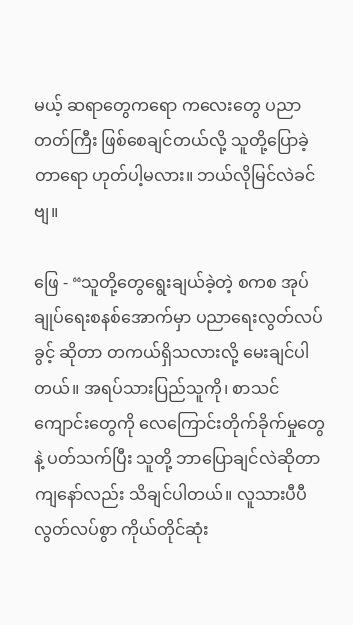မယ့် ဆရာတွေကရော ကလေးတွေ ပညာတတ်ကြီး ဖြစ်စေချင်တယ်လို့ သူတို့ပြောခဲ့တာရော ဟုတ်ပါ့မလား။ ဘယ်လိုမြင်လဲခင်ဗျ။

ဖြေ - “သူတို့တွေရွေးချယ်ခဲ့တဲ့ စကစ အုပ်ချုပ်ရေးစနစ်အောက်မှာ ပညာရေးလွတ်လပ်ခွင့် ဆိုတာ တကယ်ရှိသလားလို့ မေးချင်ပါတယ်။ အရပ်သားပြည်သူကို၊ စာသင်ကျောင်းတွေကို လေကြောင်းတိုက်ခိုက်မှုတွေနဲ့ ပတ်သက်ပြီး သူတို့ ဘာပြောချင်လဲဆိုတာ ကျနော်လည်း သိချင်ပါတယ်။ လူသားပီပီ လွတ်လပ်စွာ ကိုယ်တိုင်ဆုံး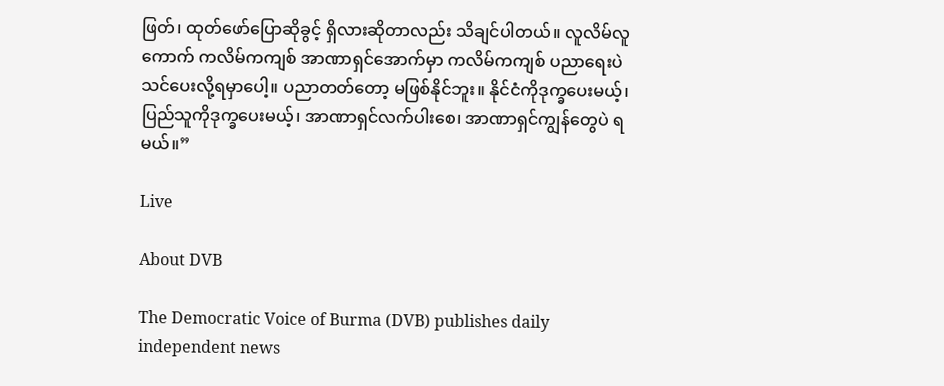ဖြတ်၊ ထုတ်ဖော်ပြောဆိုခွင့် ရှိလားဆိုတာလည်း သိချင်ပါတယ်။ လူလိမ်လူကောက် ကလိမ်ကကျစ် အာဏာရှင်အောက်မှာ ကလိမ်ကကျစ် ပညာရေးပဲ သင်ပေးလို့ရမှာပေါ့။ ပညာတတ်တော့ မဖြစ်နိုင်ဘူး။ နိုင်ငံကိုဒုက္ခပေးမယ့်၊ ပြည်သူကိုဒုက္ခပေးမယ့်၊ အာဏာရှင်လက်ပါးစေ၊ အာဏာရှင်ကျွန်တွေပဲ ရမယ်။”

Live

About DVB

The Democratic Voice of Burma (DVB) publishes daily independent news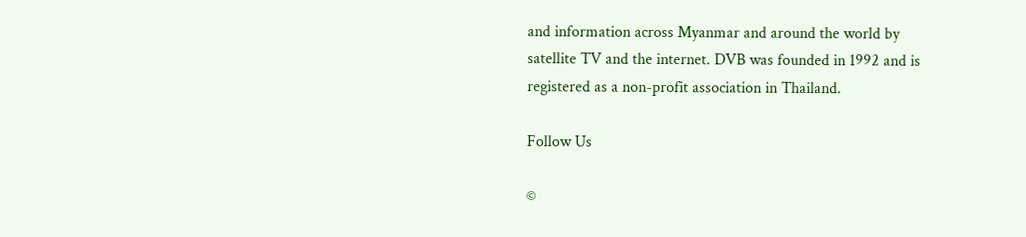and information across Myanmar and around the world by satellite TV and the internet. DVB was founded in 1992 and is registered as a non-profit association in Thailand.

Follow Us

©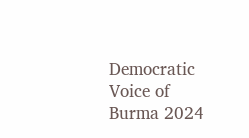Democratic Voice of Burma 2024